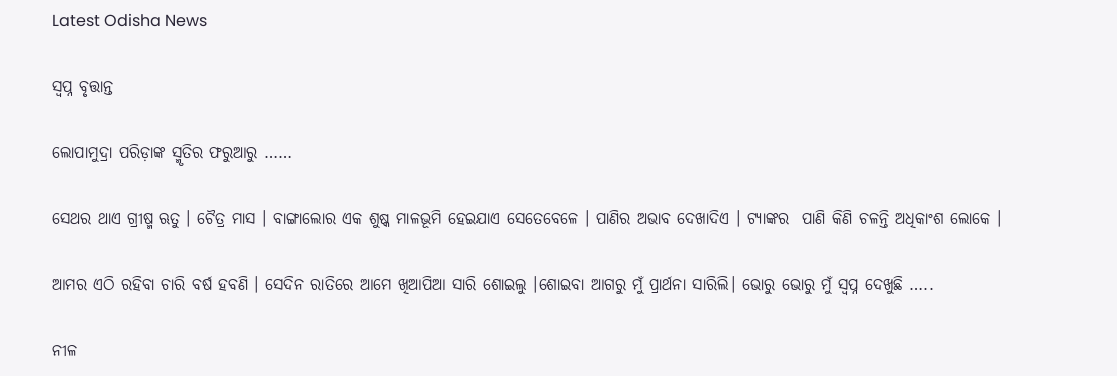Latest Odisha News

ସ୍ୱପ୍ନ ବୃତ୍ତାନ୍ତ

ଲୋପାମୁଦ୍ରା ପରିଡ଼ାଙ୍କ ସ୍ମୃତିର ଫରୁଆରୁ ……

ସେଥର ଥାଏ ଗ୍ରୀଷ୍ମ ଋତୁ । ଚୈତ୍ର ମାସ । ବାଙ୍ଗାଲୋର ଏକ ଶୁଷ୍କ ମାଳଭୂମି ହେଇଯାଏ ସେତେବେଳେ । ପାଣିର ଅଭାବ ଦେଖାଦିଏ । ଟ୍ଯାଙ୍କର  ପାଣି କିଣି ଚଳନ୍ତି ଅଧିକାଂଶ ଲୋକେ ।

ଆମର ଏଠି ରହିବା ଚାରି ବର୍ଷ ହବଣି । ସେଦିନ ରାତିରେ ଆମେ ଖିଆପିଆ ସାରି ଶୋଇଲୁ ।ଶୋଇବା ଆଗରୁ ମୁଁ ପ୍ରାର୍ଥନା ସାରିଲି। ଭୋରୁ ଭୋରୁ ମୁଁ ସ୍ବପ୍ନ ଦେଖୁଛି …..

ନୀଳ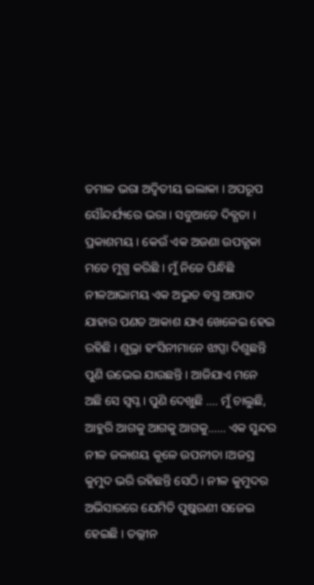ତମାଳ ଭରା ଅଦ୍ବିତୀୟ ଇଲାକା । ଅପରୂପ ସୌନ୍ଦର୍ଯ୍ୟରେ ଭରା । ସବୁଆଡେ ଦିବ୍ଯତା । ପ୍ରକାଶମୟ । କେଉଁ ଏକ ଅଜଣା ଉପତ୍ଯକା ମତେ ମୁଗ୍ଧ କରିଛି । ମୁଁ ନିଜେ ପିନ୍ଧିଛି ନୀଳଆଭାମୟ ଏକ ଅଦ୍ଭୁତ ବସ୍ତ୍ର ଆପାଦ ଯାହାର ପଣତ ଆକାଶ ଯାଏ ଖେଳେଇ ହେଇ ରହିଛି । ଶୁଭ୍ରା ହଂସିନୀମାନେ ଝାପ୍ସା ଦିଶୁଛନ୍ତି ପୁଣି ଉଭେଇ ଯାଉଛନ୍ତି । ଆଜିଯାଏ ମନେ ଅଛି ସେ ସ୍ବପ୍ନ । ପୁଣି ଦେଖୁଛି …. ମୁଁ ଚାଲୁଛି, ଆହୁରି ଆଗକୁ ଆଗକୁ ଆଗକୁ…… ଏକ ସୁନ୍ଦର ନୀଳ ଜଳାଶୟ କୂଳେ ଉପନୀତା ।ଅଜସ୍ର କୁମୁଦ ଭରି ରହିଛନ୍ତି ସେଠି । ନୀଳ କୁମୁଦର ଅଭିସାରରେ ଯେମିତି ପୁଷ୍କରଣୀ ସଜେଇ ହେଇଛି । ତଲ୍ଲୀନ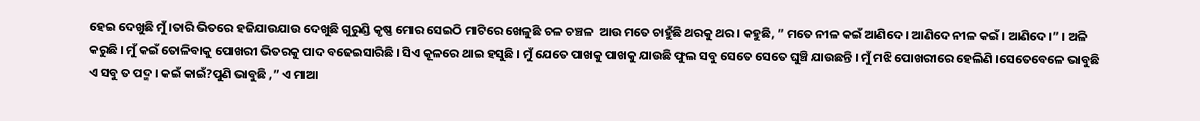ହେଇ ଦେଖୁଛି ମୁଁ ।ତାରି ଭିତରେ ହଜିଯାଉଯାଉ ଦେଖୁଛି ଗୁରୁଣ୍ଡି କୃଷ୍ଣ ମୋର ସେଇଠି ମାଟିରେ ଖେଳୁଛି ଚଳ ଚଞ୍ଚଳ  ଆଉ ମତେ ଚାହୁଁଛି ଥରକୁ ଥର । କହୁଛି, ” ମତେ ନୀଳ କଇଁ ଆଣିଦେ । ଆଣିଦେ ନୀଳ କଇଁ । ଆଣିଦେ ।” । ଅଳି କରୁଛି । ମୁଁ କଇଁ ତୋଳିବାକୁ ପୋଖରୀ ଭିତରକୁ ପାଦ ବଢେଇସାରିଛି । ସିଏ କୂଳରେ ଥାଇ ହସୁଛି । ମୁଁ ଯେତେ ପାଖକୁ ପାଖକୁ ଯାଉଛି ଫୁଲ ସବୁ ସେତେ ସେତେ ଘୁଞ୍ଚି ଯାଉଛନ୍ତି । ମୁଁ ମଝି ପୋଖରୀରେ ହେଲିଣି ।ସେତେବେଳେ ଭାବୁଛି ଏ ସବୁ ତ ପଦ୍ମ । କଇଁ କାଇଁ?ପୁଣି ଭାବୁଛି ,” ଏ ମାଆ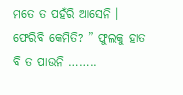ମତେ ତ ପହଁରି ଆସେନି । ଫେରିବି କେମିତି? ” ଫୁଲକୁ ହାତ ବି ତ ପାଉନି ……..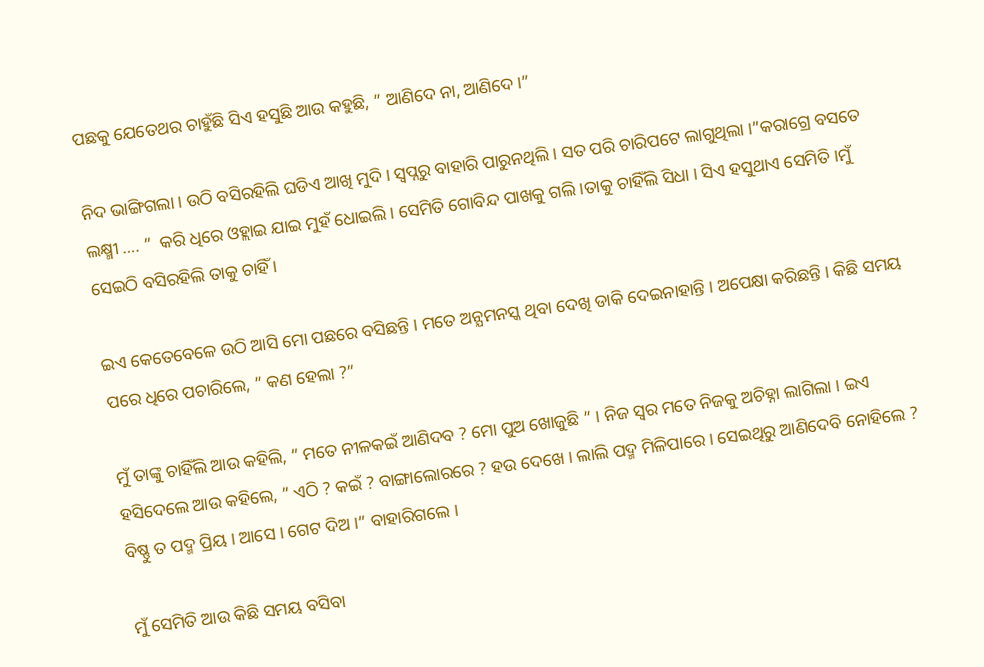ପଛକୁ ଯେତେଥର ଚାହୁଁଛି ସିଏ ହସୁଛି ଆଉ କହୁଛି, ” ଆଣିଦେ ନା, ଆଣିଦେ ।”

ନିଦ ଭାଙ୍ଗିଗଲା । ଉଠି ବସିରହିଲି ଘଡିଏ ଆଖି ମୁଦି । ସ୍ବପ୍ନରୁ ବାହାରି ପାରୁନଥିଲି । ସତ ପରି ଚାରିପଟେ ଲାଗୁଥିଲା ।”କରାଗ୍ରେ ବସତେ ଲକ୍ଷ୍ମୀ …. ”  କରି ଧିରେ ଓହ୍ଲାଇ ଯାଇ ମୁହଁ ଧୋଇଲି । ସେମିତି ଗୋବିନ୍ଦ ପାଖକୁ ଗଲି ।ତାକୁ ଚାହିଁଲି ସିଧା । ସିଏ ହସୁଥାଏ ସେମିତି ।ମୁଁ ସେଇଠି ବସିରହିଲି ତାକୁ ଚାହିଁ ।

ଇଏ କେତେବେଳେ ଉଠି ଆସି ମୋ ପଛରେ ବସିଛନ୍ତି । ମତେ ଅନ୍ଯମନସ୍କ ଥିବା ଦେଖି ଡାକି ଦେଇନାହାନ୍ତି । ଅପେକ୍ଷା କରିଛନ୍ତି । କିଛି ସମୟ ପରେ ଧିରେ ପଚାରିଲେ, ” କଣ ହେଲା ?”

ମୁଁ ତାଙ୍କୁ ଚାହିଁଲି ଆଉ କହିଲି, ” ମତେ ନୀଳକଇଁ ଆଣିଦବ ? ମୋ ପୁଅ ଖୋଜୁଛି ” । ନିଜ ସ୍ବର ମତେ ନିଜକୁ ଅଚିହ୍ନା ଲାଗିଲା । ଇଏ ହସିଦେଲେ ଆଉ କହିଲେ, ” ଏଠି ? କଇଁ ? ବାଙ୍ଗାଲୋରରେ ? ହଉ ଦେଖେ । ଲାଲି ପଦ୍ମ ମିଳିପାରେ । ସେଇଥିରୁ ଆଣିଦେବି ନୋହିଲେ ? ବିଷ୍ଣୁ ତ ପଦ୍ମ ପ୍ରିୟ । ଆସେ । ଗେଟ ଦିଅ ।” ବାହାରିଗଲେ ।

ମୁଁ ସେମିତି ଆଉ କିଛି ସମୟ ବସିବା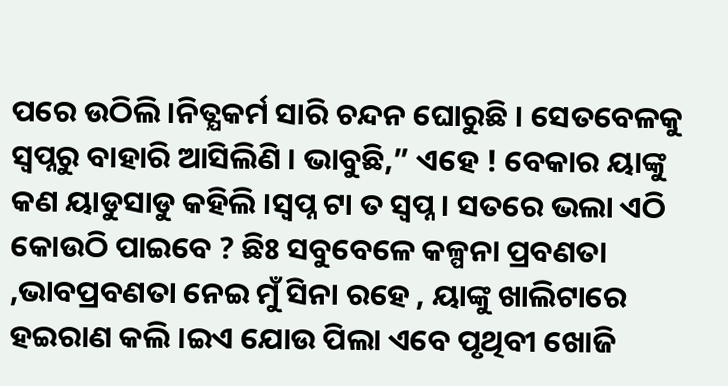ପରେ ଉଠିଲି ।ନିତ୍ଯକର୍ମ ସାରି ଚନ୍ଦନ ଘୋରୁଛି । ସେତବେଳକୁ ସ୍ବପ୍ନରୁ ବାହାରି ଆସିଲିଣି । ଭାବୁଛି,” ଏହେ ! ବେକାର ୟାଙ୍କୁ କଣ ୟାଡୁସାଡୁ କହିଲି ।ସ୍ବପ୍ନ ଟା ତ ସ୍ବପ୍ନ । ସତରେ ଭଲା ଏଠି କୋଉଠି ପାଇବେ ? ଛିଃ ସବୁବେଳେ କଳ୍ପନା ପ୍ରବଣତା ,ଭାବପ୍ରବଣତା ନେଇ ମୁଁ ସିନା ରହେ , ୟାଙ୍କୁ ଖାଲିଟାରେ ହଇରାଣ କଲି ।ଇଏ ଯୋଉ ପିଲା ଏବେ ପୃଥିବୀ ଖୋଜି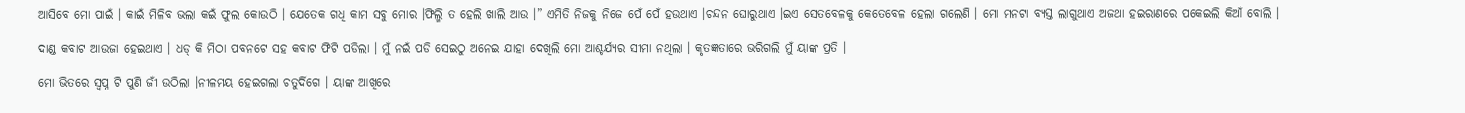ଆସିବେ ମୋ ପାଇଁ । କାଇଁ ମିଳିବ ଭଲା କଇଁ ଫୁଲ କୋଉଠି । ଯେତେକ ଗଧି କାମ ସବୁ ମୋର ।ଫିଲ୍ମି ତ ହେଲି ଖାଲି ଆଉ ।” ଏମିତି ନିଜକୁ ନିଜେ ପେଁ ପେଁ ହଉଥାଏ ।ଚନ୍ଦନ ଘୋରୁଥାଏ ।ଇଏ ସେତବେଳକୁ କେତେବେଳ ହେଲା ଗଲେଣି । ମୋ ମନଟା ବ୍ଯସ୍ତ ଲାଗୁଥାଏ ଅଜଥା ହଇରାଣରେ ପକେଇଲି କିଆଁ ବୋଲି ।

ଦାଣ୍ଡ କବାଟ ଆଉଜା ହେଇଥାଏ । ଧଡ୍ କି ମିଠା ପବନଟେ ସହ କବାଟ ଫିଟି ପଡିଲା । ମୁଁ ନଇଁ ପଡି ସେଇଠୁ ଅନେଇ ଯାହା ଦେଖିଲି ମୋ ଆଶ୍ଚର୍ଯ୍ୟର ସୀମା ନଥିଲା । କୃତଜ୍ଞତାରେ ଭରିଗଲି ମୁଁ ୟାଙ୍କ ପ୍ରତି ।

ମୋ ଭିତରେ ସ୍ବପ୍ନ ଟି ପୁଣି ଜୀଁ ଉଠିଲା ।ନୀଳମୟ ହେଇଗଲା ଚତୁର୍ଦିଗେ । ୟାଙ୍କ ଆଖିରେ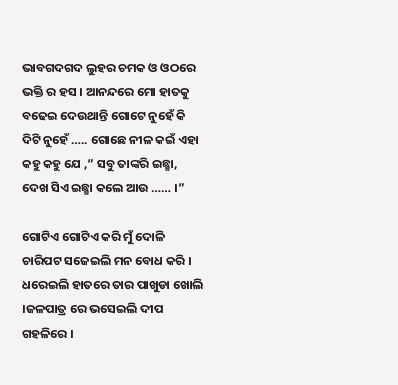ଭାବଗଦଗଦ ଲୁହର ଚମକ ଓ ଓଠରେ ଭକ୍ତି ର ହସ । ଆନନ୍ଦରେ ମୋ ହାତକୁ ବଢେଇ ଦେଉଥାନ୍ତି ଗୋଟେ ନୁହେଁ କି ଦିଟି ନୁହେଁ ….. ଗୋଛେ ନୀଳ କଇଁ ଏହା କହୁ କହୁ ଯେ ,” ସବୁ ତାଙ୍କରି ଇଛ୍ଛା,  ଦେଖ ସିଏ ଇଛ୍ଛା କଲେ ଆଉ …… ।”

ଗୋଟିଏ ଗୋଟିଏ କରି ମୁଁ ଦୋଳି ଚାରିପଟ ସଜେଇଲି ମନ ବୋଧ କରି । ଧରେଇଲି ହାତରେ ତାର ପାଖୁଡା ଖୋଲି ।ଜଳପାତ୍ର ରେ ଭସେଇଲି ଦୀପ ଗହଳିରେ ।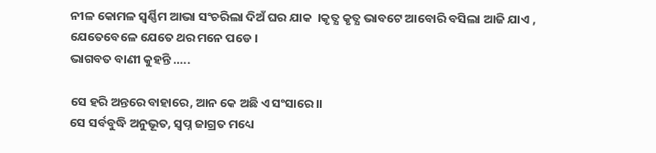ନୀଳ କୋମଳ ସ୍ୱର୍ଣ୍ଣିମ ଆଭା ସଂଚରିଲା ଦିଅଁ ଘର ଯାକ  ।କୃତ୍ଯ କୃତ୍ଯ ଭାବଟେ ଆବୋରି ବସିଲା ଆଜି ଯାଏ , ଯେତେବେଳେ ଯେତେ ଥର ମନେ ପଡେ ।
ଭାଗବତ ବାଣୀ କୁହନ୍ତି …..

ସେ ହରି ଅନ୍ତରେ ବାହାରେ, ଆନ କେ ଅଛି ଏ ସଂସାରେ।।
ସେ ସର୍ବବୁଦ୍ଧି ଅନୁଭୂତ, ସ୍ବପ୍ନ ଜାଗ୍ରତ ମଧ୍ୟେ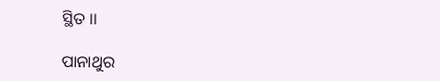ସ୍ଥିତ ।।

ପାନାଥୁର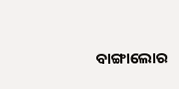ବାଙ୍ଗାଲୋର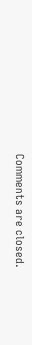Comments are closed.